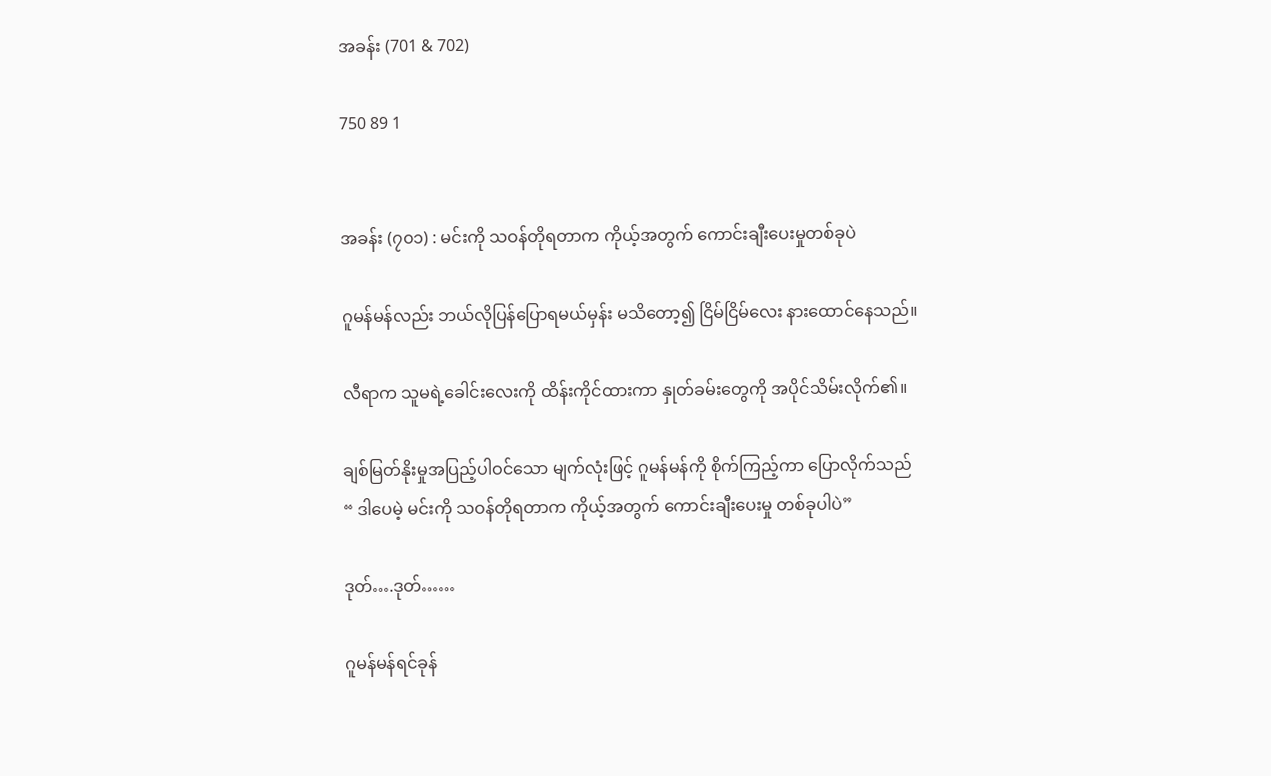အခန်း (701 & 702)

750 89 1


အခန်း (၇၀၁) : မင်းကို သဝန်တိုရတာက ကိုယ့်အတွက် ကောင်းချီးပေးမှုတစ်ခုပဲ

ဂူမန်မန်လည်း ဘယ်လိုပြန်ပြောရမယ်မှန်း မသိတော့၍ ငြိမ်ငြိမ်လေး နားထောင်နေသည်။

လီရာက သူမရဲ့ခေါင်းလေးကို ထိန်းကိုင်ထားကာ နှုတ်ခမ်းတွေကို အပိုင်သိမ်းလိုက်၏။

ချစ်မြတ်နိုးမှုအပြည့်ပါဝင်သော မျက်လုံးဖြင့် ဂူမန်မန်ကို စိုက်ကြည့်ကာ ပြောလိုက်သည်
“ ဒါပေမဲ့ မင်းကို သဝန်တိုရတာက ကိုယ့်အတွက် ကောင်းချီးပေးမှု တစ်ခုပါပဲ”

ဒုတ်….ဒုတ်……

ဂူမန်မန်ရင်ခုန်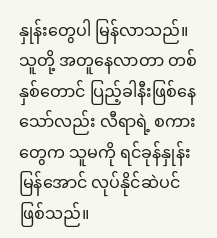နှုန်းတွေပါ မြန်လာသည်။ သူတို့ အတူနေလာတာ တစ်နှစ်တောင် ပြည့်ခါနီးဖြစ်နေသော်လည်း လီရာရဲ့ စကားတွေက သူမကို ရင်ခုန်နှုန်းမြန်အောင် လုပ်နိုင်ဆဲပင်ဖြစ်သည်။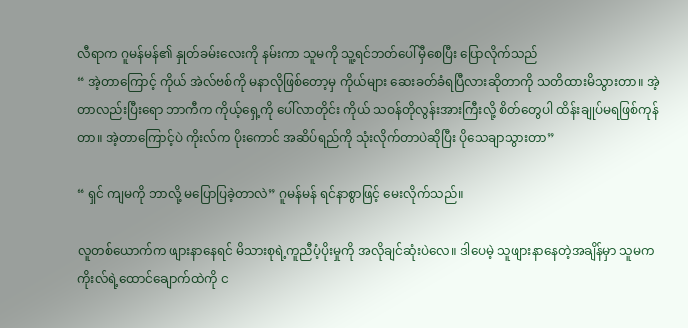လီရာက ဂူမန်မန်၏ နှုတ်ခမ်းလေးကို နမ်းကာ သူမကို သူ့ရင်ဘတ်ပေါ်မှီစေပြီး ပြောလိုက်သည်
“ အဲ့တာကြောင့် ကိုယ် အဲလ်ဗစ်ကို မနာလိုဖြစ်တော့မှ ကိုယ်များ ဆေးခတ်ခံရပြီလားဆိုတာကို သတိထားမိသွားတာ။ အဲ့တာလည်းပြီးရော ဘာကီက ကိုယ့်ရှေ့ကို ပေါ်လာတိုင်း ကိုယ် သဝန်တိုလွန်းအားကြီးလို့ စိတ်တွေပါ ထိန်းချုပ်မရဖြစ်ကုန်တာ။ အဲ့တာကြောင့်ပဲ ကိုးလ်က ပိုးကောင် အဆိပ်ရည်ကို သုံးလိုက်တာပဲဆိုပြီး ပိုသေချာသွားတာ”

“ ရှင် ကျမကို ဘာလို့ မပြောပြခဲ့တာလဲ” ဂူမန်မန် ရင်နာစွာဖြင့် မေးလိုက်သည်။

လူတစ်ယောက်က ဖျားနာနေရင် မိသားစုရဲ့ကူညီပံ့ပိုးမှုကို အလိုချင်ဆုံးပဲလေ။ ဒါပေမဲ့ သူဖျားနာနေတဲ့အချိန်မှာ သူမက ကိုးလ်ရဲ့ထောင်ချောက်ထဲကို င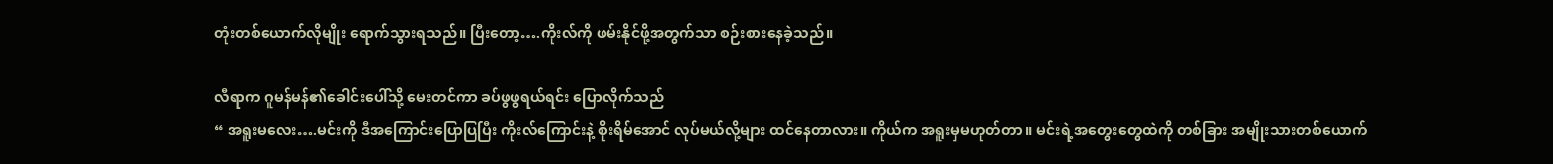တုံးတစ်ယောက်လိုမျိုး ရောက်သွားရသည်။ ပြီးတော့….ကိုးလ်ကို ဖမ်းနိုင်ဖို့အတွက်သာ စဉ်းစားနေခဲ့သည်။

လီရာက ဂူမန်မန်၏ခေါင်းပေါ်သို့ မေးတင်ကာ ခပ်ဖွဖွရယ်ရင်း ပြောလိုက်သည်
“ အရူးမလေး….မင်းကို ဒီအကြောင်းပြောပြပြီး ကိုးလ်ကြောင်းနဲ့ စိုးရိမ်အောင် လုပ်မယ်လို့များ ထင်နေတာလား။ ကိုယ်က အရူးမှမဟုတ်တာ။ မင်းရဲ့အတွေးတွေထဲကို တစ်ခြား အမျိုးသားတစ်ယောက်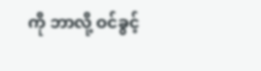ကို ဘာလို့ ဝင်ခွင့်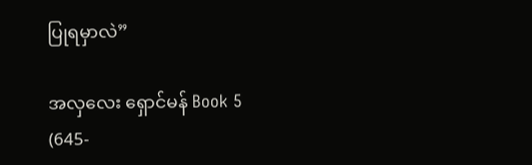ပြုရမှာလဲ”

အလှလေး ရှောင်မန် Book 5 (645-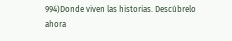994)Donde viven las historias. Descúbrelo ahora